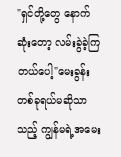"ရှင်တို့တွေ နောက်ဆုံးတော့ လမ်းခွဲခဲ့ကြတယ်ပေါ့"မေးခွန်းတစ်ခုရယ်မဆိုသာသည့် ကျွန်မရဲ့အမေး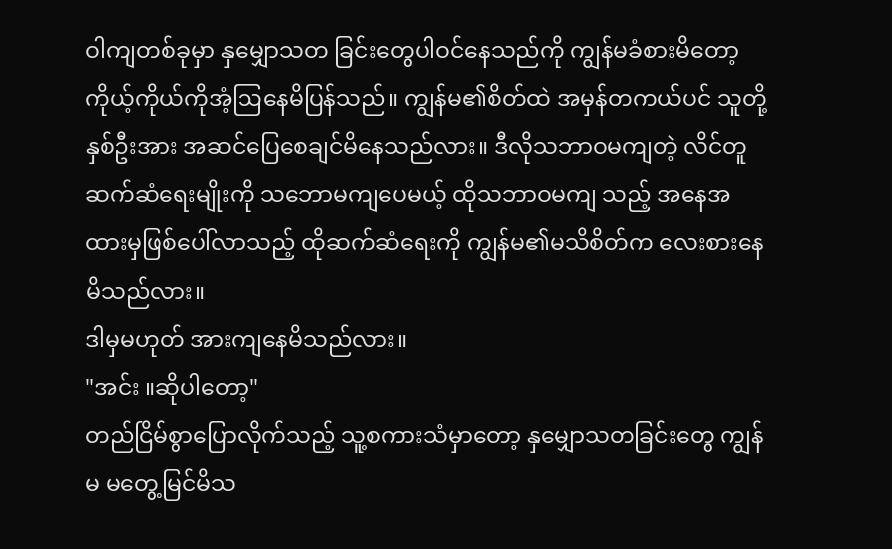ဝါကျတစ်ခုမှာ နှမျှောသတ ခြင်းတွေပါဝင်နေသည်ကို ကျွန်မခံစားမိတော့ ကိုယ့်ကိုယ်ကိုအံ့ဩနေမိပြန်သည်။ ကျွန်မ၏စိတ်ထဲ အမှန်တကယ်ပင် သူတို့နှစ်ဦးအား အဆင်ပြေစေချင်မိနေသည်လား။ ဒီလိုသဘာဝမကျတဲ့ လိင်တူဆက်ဆံရေးမျိုးကို သဘောမကျပေမယ့် ထိုသဘာဝမကျ သည့် အနေအထားမှဖြစ်ပေါ်လာသည့် ထိုဆက်ဆံရေးကို ကျွန်မ၏မသိစိတ်က လေးစားနေမိသည်လား။
ဒါမှမဟုတ် အားကျနေမိသည်လား။
"အင်း ။ဆိုပါတော့"
တည်ငြိမ်စွာပြောလိုက်သည့် သူ့စကားသံမှာတော့ နှမျှောသတခြင်းတွေ ကျွန်မ မတွေ့မြင်မိသ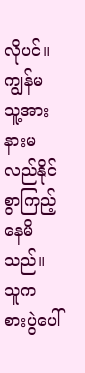လိုပင်။ ကျွန်မ သူ့အား နားမလည်နိုင်စွာကြည့်နေမိသည်။ သူက စားပွဲပေါ်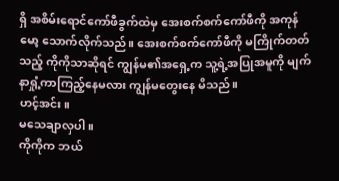ရှိ အစိမ်းရောင်ကော်ဖီခွက်ထဲမှ အေးစက်စက်ကော်ဖီကို အကုန်မော့ သောက်လိုက်သည်။ အေးစက်စက်ကော်ဖီကို မကြိုက်တတ်သည့် ကိုကိုသာဆိုရင် ကျွန်မ၏အရှေ့က သူ့ရဲ့အပြုအမူကို မျက်နာရှုံ့ကာကြည့်နေမလား ကျွန်မတွေးနေ မိသည်။
ဟင့်အင်း။
မသေချာလှပါ။
ကိုကိုက ဘယ်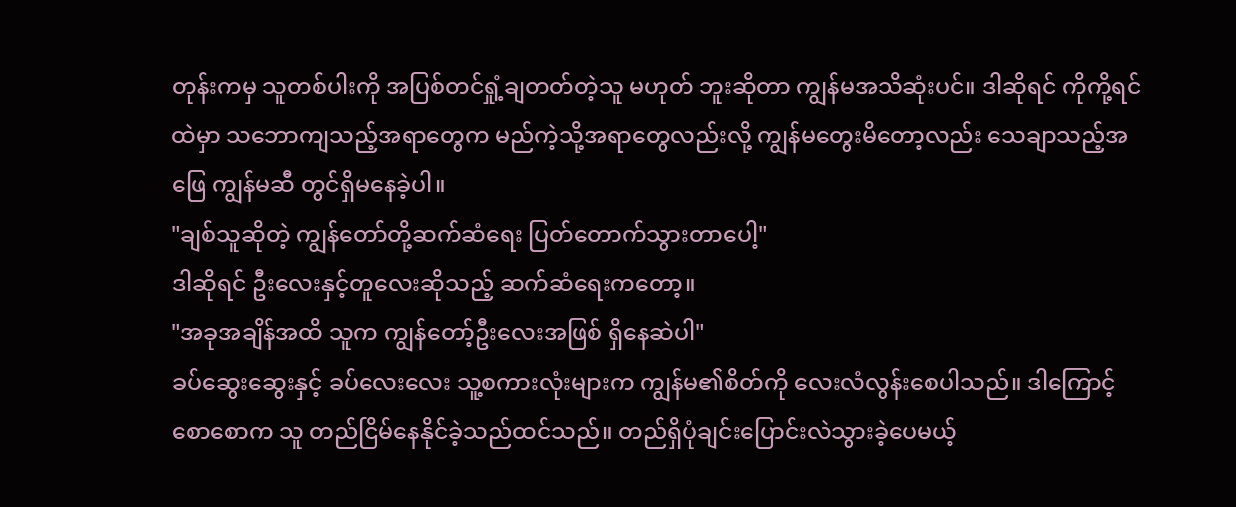တုန်းကမှ သူတစ်ပါးကို အပြစ်တင်ရှုံ့ချတတ်တဲ့သူ မဟုတ် ဘူးဆိုတာ ကျွန်မအသိဆုံးပင်။ ဒါဆိုရင် ကိုကို့ရင်ထဲမှာ သဘောကျသည့်အရာတွေက မည်ကဲ့သို့အရာတွေလည်းလို့ ကျွန်မတွေးမိတော့လည်း သေချာသည့်အဖြေ ကျွန်မဆီ တွင်ရှိမနေခဲ့ပါ။
"ချစ်သူဆိုတဲ့ ကျွန်တော်တို့ဆက်ဆံရေး ပြတ်တောက်သွားတာပေါ့"
ဒါဆိုရင် ဦးလေးနှင့်တူလေးဆိုသည့် ဆက်ဆံရေးကတော့။
"အခုအချိန်အထိ သူက ကျွန်တော့်ဦးလေးအဖြစ် ရှိနေဆဲပါ"
ခပ်ဆွေးဆွေးနှင့် ခပ်လေးလေး သူ့စကားလုံးများက ကျွန်မ၏စိတ်ကို လေးလံလွန်းစေပါသည်။ ဒါကြောင့် စောစောက သူ တည်ငြိမ်နေနိုင်ခဲ့သည်ထင်သည်။ တည်ရှိပုံချင်းပြောင်းလဲသွားခဲ့ပေမယ့်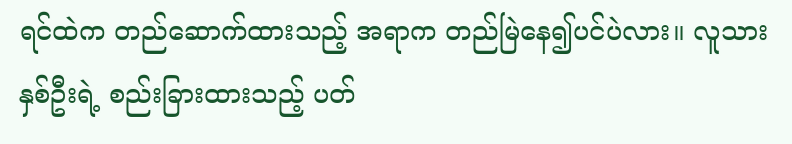ရင်ထဲက တည်ဆောက်ထားသည့် အရာက တည်မြဲနေ၍ပင်ပဲလား။ လူသားနှစ်ဦးရဲ့ စည်းခြားထားသည့် ပတ်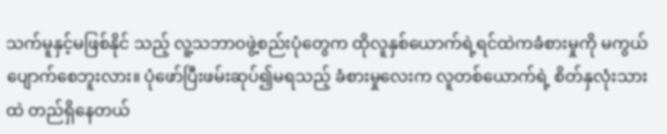သက်မူနှင့်မဖြစ်နိုင် သည့် လူ့သဘာဝဖွဲ့စည်းပုံတွေက ထိုလူနှစ်ယောက်ရဲ့ရင်ထဲကခံစားမှုကို မကွယ် ပျောက်စေဘူးလား။ ပုံဖော်ပြီးဖမ်းဆုပ်၍မရသည့် ခံစားမှုလေးက လူတစ်ယောက်ရဲ့ စိတ်နှလုံးသားထဲ တည်ရှိနေတယ်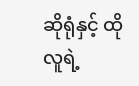ဆိုရုံနှင့် ထိုလူရဲ့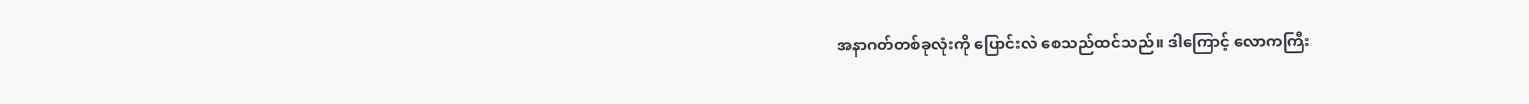အနာဂတ်တစ်ခုလုံးကို ပြောင်းလဲ စေသည်ထင်သည်။ ဒါကြောင့် လောကကြီး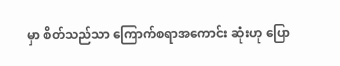မှာ စိတ်သည်သာ ကြောက်စရာအကောင်း ဆုံးဟု ပြော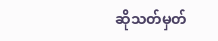ဆိုသတ်မှတ်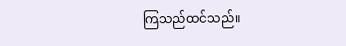ကြသည်ထင်သည်။